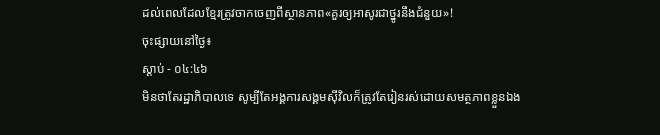ដល់ពេលដែលខ្មែរត្រូវចាកចេញពីស្ថានភាព«គួរឲ្យអាសូរជាថ្នូរនឹងជំនួយ»!
ចុះផ្សាយនៅថ្ងៃ៖
ស្តាប់ - ០៤:៤៦
មិនថាតែរដ្ឋាភិបាលទេ សូម្បីតែអង្គការសង្គមស៊ីវិលក៏ត្រូវតែរៀនរស់ដោយសមត្ថភាពខ្លួនឯង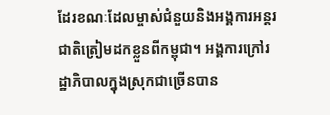ដែរខណៈដែលម្ចាស់ជំនួយនិងអង្គការអន្តរជាតិត្រៀមដកខ្លួនពីកម្ពុជា។ អង្គការក្រៅរដ្ឋាភិបាលក្នុងស្រុកជាច្រើនបាន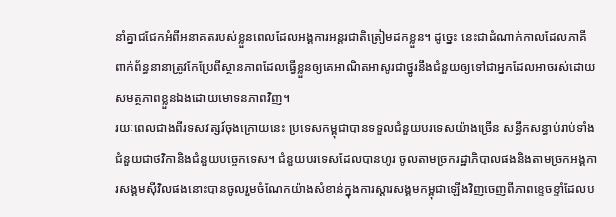នាំគ្នាជជែកអំពីអនាគតរបស់ខ្លួនពេលដែលអង្គការអន្តរជាតិត្រៀមដកខ្លួន។ ដូច្នេះ នេះជាដំណាក់កាលដែលភាគីពាក់ព័ន្ធនានាត្រូវកែប្រែពីស្ថានភាពដែលធ្វើខ្លួនឲ្យគេអាណិតអាសូរជាថ្នូរនឹងជំនួយឲ្យទៅជាអ្នកដែលអាចរស់ដោយសមត្ថភាពខ្លួនឯងដោយមោទនភាពវិញ។
រយៈពេលជាងពីរទសវត្សរ៍ចុងក្រោយនេះ ប្រទេសកម្ពុជាបានទទួលជំនួយបរទេសយ៉ាងច្រើន សន្ធឹកសន្ធាប់រាប់ទាំងជំនួយជាថវិកានិងជំនួយបច្ចេកទេស។ ជំនួយបរទេសដែលបានហូរ ចូលតាមច្រករដ្ឋាភិបាលផងនិងតាមច្រកអង្គការសង្គមស៊ីវិលផងនោះបានចូលរួមចំណែកយ៉ាងសំខាន់ក្នុងការស្តារសង្គមកម្ពុជាឡើងវិញចេញពីភាពខ្ទេចខ្ទាំដែលប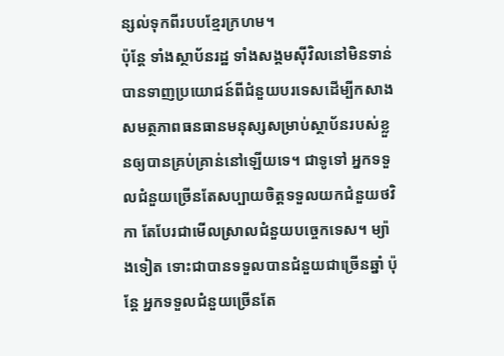ន្សល់ទុកពីរបបខ្មែរក្រហម។
ប៉ុន្តែ ទាំងស្ថាប័នរដ្ឋ ទាំងសង្គមស៊ីវិលនៅមិនទាន់បានទាញប្រយោជន៍ពីជំនួយបរទេសដើម្បីកសាងសមត្ថភាពធនធានមនុស្សសម្រាប់ស្ថាប័នរបស់ខ្លួនឲ្យបានគ្រប់គ្រាន់នៅឡើយទេ។ ជាទូទៅ អ្នកទទួលជំនួយច្រើនតែសប្បាយចិត្តទទួលយកជំនួយថវិកា តែបែរជាមើលស្រាលជំនួយបច្ចេកទេស។ ម្យ៉ាងទៀត ទោះជាបានទទួលបានជំនួយជាច្រើនឆ្នាំ ប៉ុន្តែ អ្នកទទួលជំនួយច្រើនតែ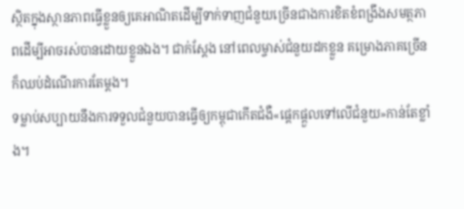ស្ថិតក្នុងស្ថានភាពធ្វើខ្លួនឲ្យគេអាណិតដើម្បីទាក់ទាញជំនួយច្រើនជាងការខិតខំពង្រឹងសមត្ថភាពដើម្បីអាចរស់បានដោយខ្លួនឯង។ ជាក់ស្តែង នៅពេលម្ចាស់ជំនួយដកខ្លួន គម្រោងភាគច្រើនក៏ឈប់ដំណើរការតែម្តង។
ទម្លាប់សប្បាយនឹងការទទួលជំនួយបានធ្វើឲ្យកម្ពុជាកើតជំងឺ«ផ្តេកផ្តួលទៅលើជំនួយ»កាន់តែខ្លាំង។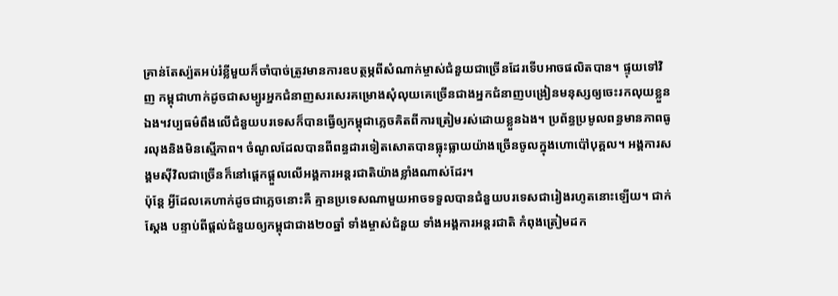គ្រាន់តែស្ប៉តអប់រំខ្លីមួយក៏ចាំបាច់ត្រូវមានការឧបត្ថម្ភពីសំណាក់ម្ចាស់ជំនួយជាច្រើនដែរទើបអាចផលិតបាន។ ផ្ទុយទៅវិញ កម្ពុជាហាក់ដូចជាសម្បូរអ្នកជំនាញសរសេរគម្រោងសុំលុយគេច្រើនជាងអ្នកជំនាញបង្រៀនមនុស្សឲ្យចេះរកលុយខ្លួនឯង។វប្បធម៌ពឹងលើជំនួយបរទេសក៏បានធ្វើឲ្យកម្ពុជាភ្លេចគិតពីការត្រៀមរស់ដោយខ្លួនឯង។ ប្រព័ន្ធប្រមូលពន្ធមានភាពធូរលុងនិងមិនស្មើភាព។ ចំណូលដែលបានពីពន្ធដារទៀតសោតបានធ្លុះធ្លាយយ៉ាងច្រើនចូលក្នុងហោប៉ៅបុគ្គល។ អង្គការសង្គមស៊ីវិលជាច្រើនក៏នៅផ្តេកផ្តួលលើអង្គការអន្តរជាតិយ៉ាងខ្លាំងណាស់ដែរ។
ប៉ុន្តែ អ្វីដែលគេហាក់ដូចជាភ្លេចនោះគឺ គ្មានប្រទេសណាមួយអាចទទួលបានជំនួយបរទេសជារៀងរហូតនោះឡើយ។ ជាក់ស្តែង បន្ទាប់ពីផ្តល់ជំនួយឲ្យកម្ពុជាជាង២០ឆ្នាំ ទាំងម្ចាស់ជំនួយ ទាំងអង្គការអន្តរជាតិ កំពុងត្រៀមដក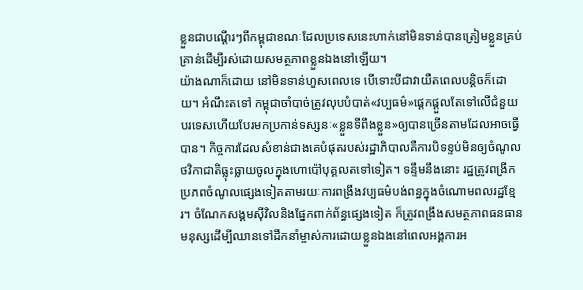ខ្លួនជាបណ្តើរៗពីកម្ពុជាខណៈដែលប្រទេសនេះហាក់នៅមិនទាន់បានត្រៀមខ្លួនគ្រប់គ្រាន់ដើម្បីរស់ដោយសមត្ថភាពខ្លួនឯងនៅឡើយ។
យ៉ាងណាក៏ដោយ នៅមិនទាន់ហួសពេលទេ បើទោះបីជាវាយឺតពេលបន្តិចក៏ដោយ។ អំណឹះតទៅ កម្ពុជាចាំបាច់ត្រូវលុបបំបាត់«វប្បធម៌»ផ្តេកផ្តួលតែទៅលើជំនួយបរទេសហើយបែរមកប្រកាន់ទស្សនៈ«ខ្លួនទីពឹងខ្លួន»ឲ្យបានច្រើនតាមដែលអាចធ្វើបាន។ កិច្ចការដែលសំខាន់ជាងគេបំផុតរបស់រដ្ឋាភិបាលគឺការបិទខ្ទប់មិនឲ្យចំណូលថវិកាជាតិធ្លុះធ្លាយចូលក្នុងហោប៉ៅបុគ្គលតទៅទៀត។ ទន្ទឹមនឹងនោះ រដ្ឋត្រូវពង្រីកប្រភពចំណូលផ្សេងទៀតតាមរយៈការពង្រឹងវប្បធម៌បង់ពន្ធក្នុងចំណោមពលរដ្ឋខ្មែរ។ ចំណែកសង្គមស៊ីវិលនិងផ្នែកពាក់ព័ន្ធផ្សេងទៀត ក៏ត្រូវពង្រឹងសមត្ថភាពធនធានមនុស្សដើម្បីឈានទៅដឹកនាំម្ចាស់ការដោយខ្លួនឯងនៅពេលអង្គការអ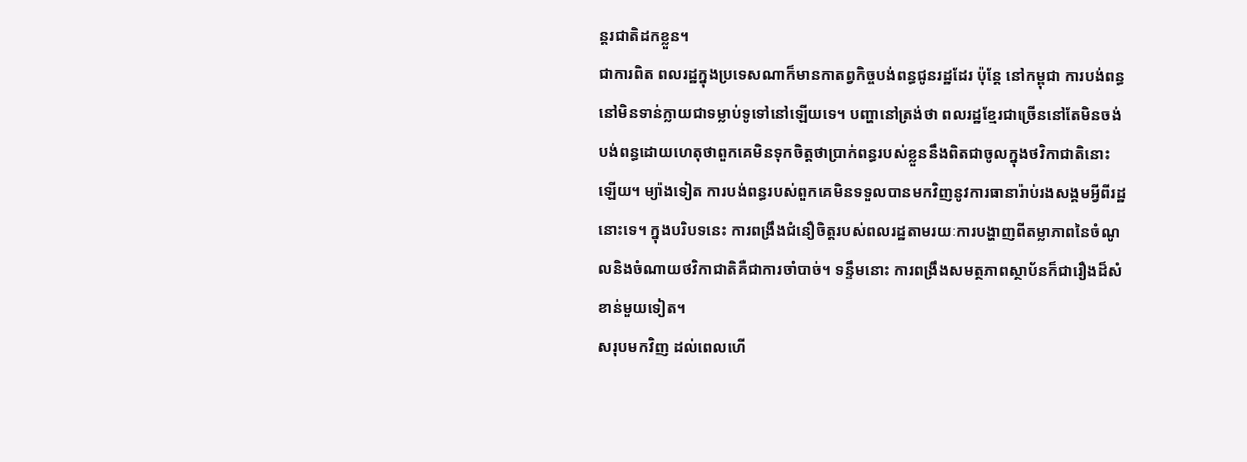ន្តរជាតិដកខ្លួន។
ជាការពិត ពលរដ្ឋក្នុងប្រទេសណាក៏មានកាតព្វកិច្ចបង់ពន្ធជូនរដ្ឋដែរ ប៉ុន្តែ នៅកម្ពុជា ការបង់ពន្ធនៅមិនទាន់ក្លាយជាទម្លាប់ទូទៅនៅឡើយទេ។ បញ្ហានៅត្រង់ថា ពលរដ្ឋខ្មែរជាច្រើននៅតែមិនចង់បង់ពន្ធដោយហេតុថាពួកគេមិនទុកចិត្តថាប្រាក់ពន្ធរបស់ខ្លួននឹងពិតជាចូលក្នុងថវិកាជាតិនោះឡើយ។ ម្យ៉ាងទៀត ការបង់ពន្ធរបស់ពួកគេមិនទទួលបានមកវិញនូវការធានារ៉ាប់រងសង្គមអ្វីពីរដ្ឋនោះទេ។ ក្នុងបរិបទនេះ ការពង្រឹងជំនឿចិត្តរបស់ពលរដ្ឋតាមរយៈការបង្ហាញពីតម្លាភាពនៃចំណូលនិងចំណាយថវិកាជាតិគឺជាការចាំបាច់។ ទន្ទឹមនោះ ការពង្រឹងសមត្ថភាពស្ថាប័នក៏ជារឿងដ៏សំខាន់មួយទៀត។
សរុបមកវិញ ដល់ពេលហើ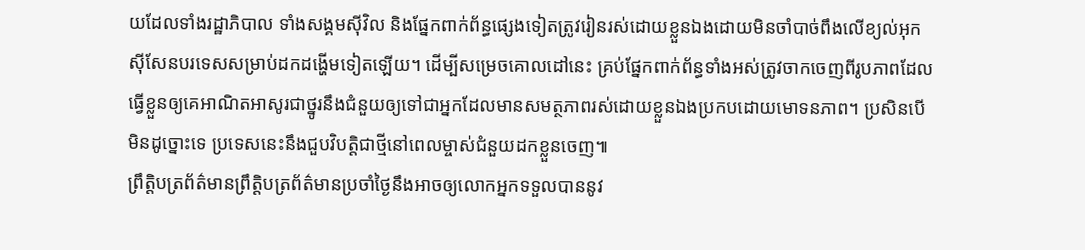យដែលទាំងរដ្ឋាភិបាល ទាំងសង្គមស៊ីវិល និងផ្នែកពាក់ព័ន្ធផ្សេងទៀតត្រូវរៀនរស់ដោយខ្លួនឯងដោយមិនចាំបាច់ពឹងលើខ្យល់អុកស៊ីសែនបរទេសសម្រាប់ដកដង្ហើមទៀតឡើយ។ ដើម្បីសម្រេចគោលដៅនេះ គ្រប់ផ្នែកពាក់ព័ន្ធទាំងអស់ត្រូវចាកចេញពីរូបភាពដែលធ្វើខ្លួនឲ្យគេអាណិតអាសូរជាថ្នូរនឹងជំនួយឲ្យទៅជាអ្នកដែលមានសមត្ថភាពរស់ដោយខ្លួនឯងប្រកបដោយមោទនភាព។ ប្រសិនបើមិនដូច្នោះទេ ប្រទេសនេះនឹងជួបវិបត្តិជាថ្មីនៅពេលម្ចាស់ជំនួយដកខ្លួនចេញ៕
ព្រឹត្តិបត្រព័ត៌មានព្រឹត្តិបត្រព័ត៌មានប្រចាំថ្ងៃនឹងអាចឲ្យលោកអ្នកទទួលបាននូវ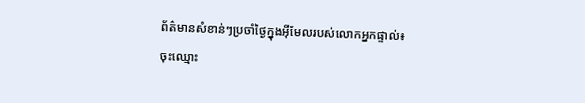ព័ត៌មានសំខាន់ៗប្រចាំថ្ងៃក្នុងអ៊ីមែលរបស់លោកអ្នកផ្ទាល់៖
ចុះឈ្មោះ